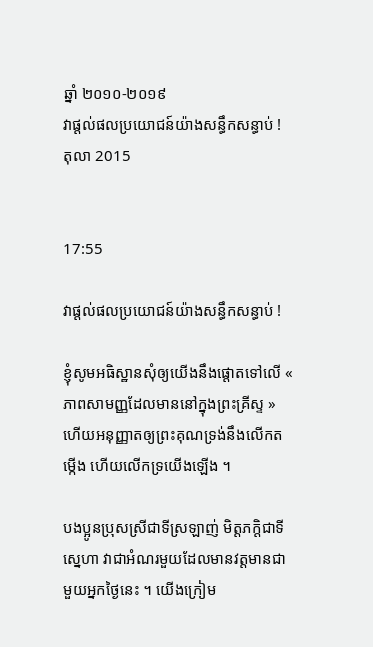ឆ្នាំ ២០១០-២០១៩
វាផ្ដល់ផលប្រយោជន៍យ៉ាងសន្ធឹកសន្ធាប់ !
តុលា 2015


17:55

វាផ្ដល់ផលប្រយោជន៍យ៉ាងសន្ធឹកសន្ធាប់ !

ខ្ញុំសូមអធិស្ឋានសុំឲ្យយើងនឹងផ្ដោតទៅលើ « ភាពសាមញ្ញដែលមាននៅក្នុងព្រះគ្រីស្ទ » ហើយអនុញ្ញាតឲ្យព្រះគុណទ្រង់នឹងលើកតម្កើង ហើយលើកទ្រយើងឡើង ។

បងប្អូនប្រុសស្រីជាទីស្រឡាញ់ មិត្តភក្ដិជាទីស្នេហា វាជាអំណរមួយដែលមានវត្តមានជាមួយអ្នកថ្ងៃនេះ ។ យើងក្រៀម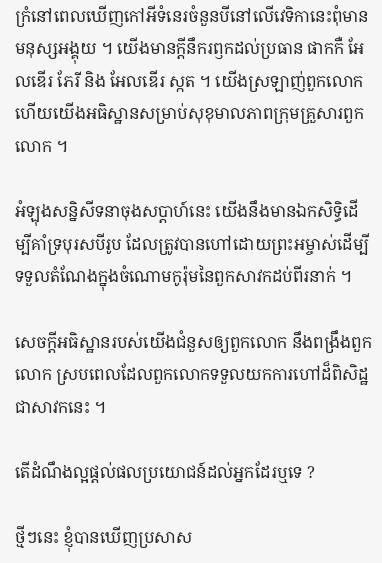ក្រំនៅពេលឃើញកៅអីទំនេរចំនួនបីនៅលើវេទិកានេះពុំមានមនុស្សអង្គុយ ។ យើងមានក្ដីនឹករឭកដល់ប្រធាន ផាកកឺ អែលឌើរ ភែរី និង អែលឌើរ ស្កត ។ យើងស្រឡាញ់ពួកលោក ហើយយើងអធិស្ឋានសម្រាប់សុខុមាលភាពក្រុមគ្រួសារពួកលោក ។

អំឡុងសន្និសីទនាចុងសប្ដាហ៍នេះ យើងនឹងមានឯកសិទ្ធិដើម្បីគាំទ្របុរសបីរូប ដែលត្រូវបានហៅដោយព្រះអម្ចាស់ដើម្បីទទួលតំណែងក្នុងចំណោមកូរ៉ុមនៃពួកសាវកដប់ពីរនាក់ ។

សេចក្ដីអធិស្ឋានរបស់យើងជំនួសឲ្យពួកលោក នឹងពង្រឹងពួកលោក ស្របពេលដែលពួកលោកទទួលយកការហៅដ៏ពិសិដ្ឋជាសាវកនេះ ។

តើដំណឹងល្អផ្ដល់ផលប្រយោជន៍ដល់អ្នកដែរឬទេ ?

ថ្មីៗនេះ ខ្ញុំបានឃើញប្រសាស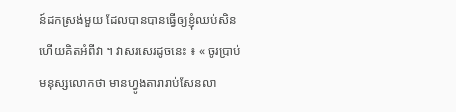ន៍ដកស្រង់មួយ ដែលបានបានធ្វើឲ្យខ្ញុំឈប់សិន ហើយគិតអំពីវា ។ វាសរសេរដូចនេះ ៖ « ចូរប្រាប់មនុស្សលោកថា មានហ្វូងតារារាប់សែនលា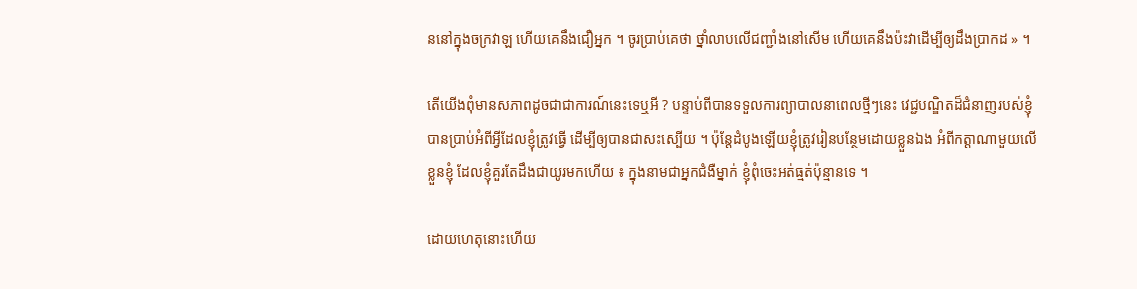ននៅក្នុងចក្រវាឡ ហើយគេនឹងជឿអ្នក ។ ចូរប្រាប់គេថា ថ្នាំលាបលើជញ្ជាំងនៅសើម ហើយគេនឹងប៉ះវាដើម្បីឲ្យដឹងប្រាកដ » ។

តើយើងពុំមានសភាពដូចជាជាការណ៍នេះទេឬអី ? បន្ទាប់ពីបានទទួលការព្យាបាលនាពេលថ្មីៗនេះ វេជ្ជបណ្ឌិតដ៏ជំនាញរបស់ខ្ញុំបានប្រាប់អំពីអ្វីដែលខ្ញុំត្រូវធ្វើ ដើម្បីឲ្យបានជាសះស្បើយ ។ ប៉ុន្តែដំបូងឡើយខ្ញុំត្រូវរៀនបន្ថែមដោយខ្លួនឯង អំពីកត្តាណាមួយលើខ្លួនខ្ញុំ ដែលខ្ញុំគួរតែដឹងជាយូរមកហើយ ៖ ក្នុងនាមជាអ្នកជំងឺម្នាក់ ខ្ញុំពុំចេះអត់ធ្មត់ប៉ុន្មានទេ ។

ដោយហេតុនោះហើយ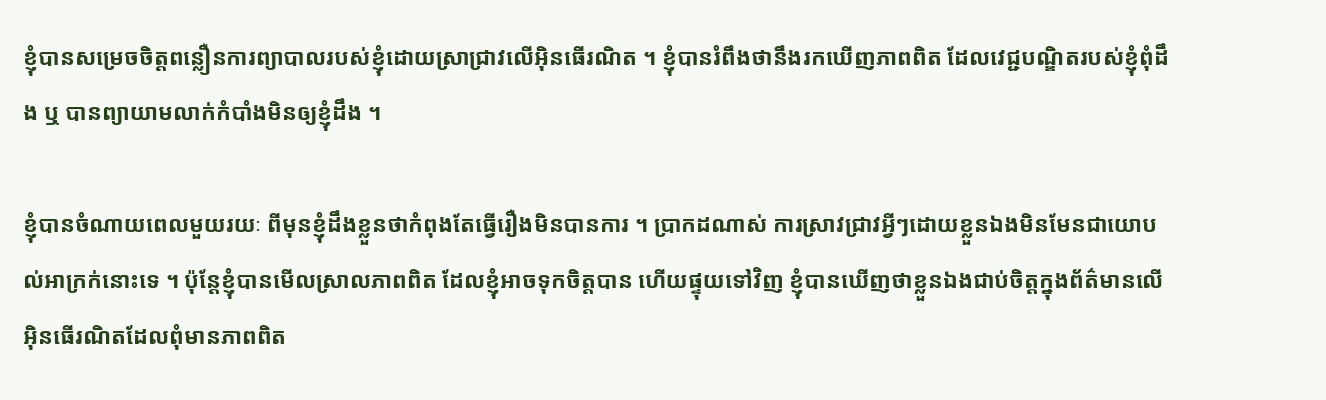ខ្ញុំបានសម្រេចចិត្តពន្លឿនការព្យាបាលរបស់ខ្ញុំដោយស្រាជ្រាវលើអ៊ិនធើរណិត ។ ខ្ញុំបានរំពឹងថានឹងរកឃើញភាពពិត ដែលវេជ្ជបណ្ឌិតរបស់ខ្ញុំពុំដឹង ឬ បានព្យាយាមលាក់កំបាំងមិនឲ្យខ្ញុំដឹង ។

ខ្ញុំបានចំណាយពេលមួយរយៈ ពីមុនខ្ញុំដឹងខ្លួនថាកំពុងតែធ្វើរឿងមិនបានការ ។ ប្រាកដណាស់ ការស្រាវជ្រាវអ្វីៗដោយខ្លួនឯងមិនមែនជាយោបល់អាក្រក់នោះទេ ។ ប៉ុន្តែខ្ញុំបានមើលស្រាលភាពពិត ដែលខ្ញុំអាចទុកចិត្តបាន ហើយផ្ទុយទៅវិញ ខ្ញុំបានឃើញថាខ្លួនឯងជាប់ចិត្តក្នុងព័ត៌មានលើអ៊ិនធើរណិតដែលពុំមានភាពពិត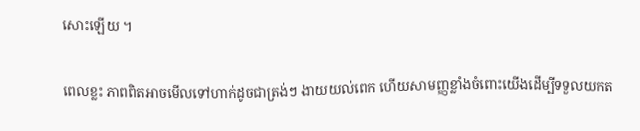សោះឡើយ ។

ពេលខ្លះ ភាពពិតអាចមើលទៅហាក់ដូចជាត្រង់ៗ ងាយយល់ពេក ហើយសាមញ្ញខ្លាំងចំពោះយើងដើម្បីទទួលយកត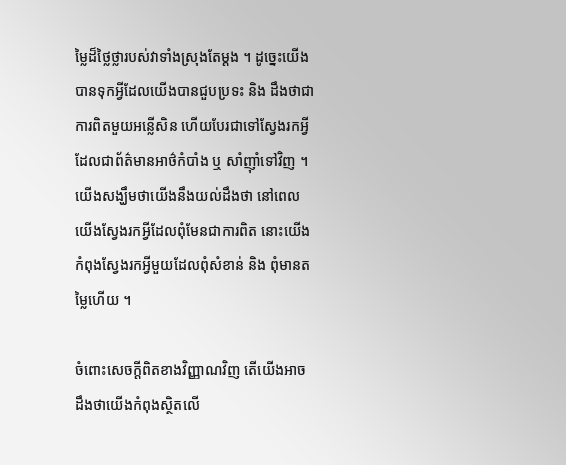ម្លៃដ៏ថ្លៃថ្លារបស់វាទាំងស្រុងតែម្ដង ។ ដូច្នេះយើងបានទុកអ្វីដែលយើងបានជួបប្រទះ និង ដឹងថាជាការពិតមួយអន្លើសិន ហើយបែរជាទៅស្វែងរកអ្វីដែលជាព័ត៌មានអាថ៌កំបាំង ឬ សាំញ៉ាំទៅវិញ ។ យើងសង្ឃឹមថាយើងនឹងយល់ដឹងថា នៅពេលយើងស្វែងរកអ្វីដែលពុំមែនជាការពិត នោះយើងកំពុងស្វែងរកអ្វីមួយដែលពុំសំខាន់ និង ពុំមានតម្លៃហើយ ។

ចំពោះសេចក្ដីពិតខាងវិញ្ញាណវិញ តើយើងអាចដឹងថាយើងកំពុងស្ថិតលើ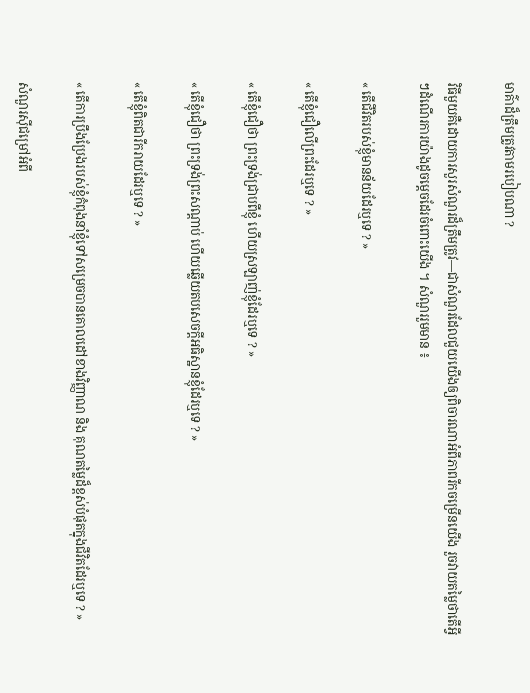មាគ៌ាដ៏ត្រឹមត្រូវតាមរបៀបណា ?

វិធីមួយគឺដោយការសួរសំណួរដ៏ត្រឹមត្រូវ—ជាសំណួរដែលជួយយើងឲ្យពិចារណាអំពីភាពរីកចម្រើនយើង រួចវាយតម្លៃថាតើអ្វីៗដំណើរការយ៉ាងដូចម្ដេចដែរចំពោះយើង ។ សំណួររួមមាន ៖

« តើជីវិតរបស់ខ្ញុំមានន័យដែរឬទេ ? »

« តើខ្ញុំជឿលើព្រះដែរឬទេ ? »

« តើខ្ញុំជឿថា ព្រះទ្រង់ជ្រាបពីខ្ញុំ ហើយស្រឡាញ់ខ្ញុំដែរឬទេ ? »

« តើខ្ញុំជឿថា ព្រះទ្រង់ព្រះសណ្ដាប់ ហើយឆ្លើយតបសេចក្ដីអធិស្ឋានខ្ញុំដែរឬទេ ? »

« តើខ្ញុំពិតជារីករាយដែរឬទេ ? »

« តើការប្រឹងប្រែងរបស់ខ្ញុំកំពុងនាំខ្ញុំទៅសម្រេចបានគោលដៅខាងវិញ្ញាណ និង គុណតម្លៃដ៏ខ្ពស់បំផុតក្នុងជីវិតដែរឬទេ ? »

សំណួរស៊ីជម្រៅអំពី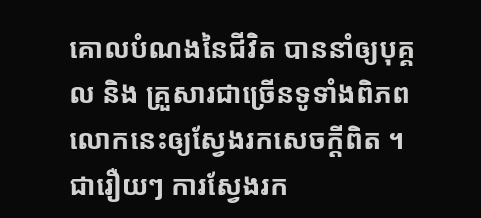គោលបំណងនៃជីវិត បាននាំឲ្យបុគ្គល និង គ្រួសារជាច្រើនទូទាំងពិភពលោកនេះឲ្យស្វែងរកសេចក្ដីពិត ។ ជារឿយៗ ការស្វែងរក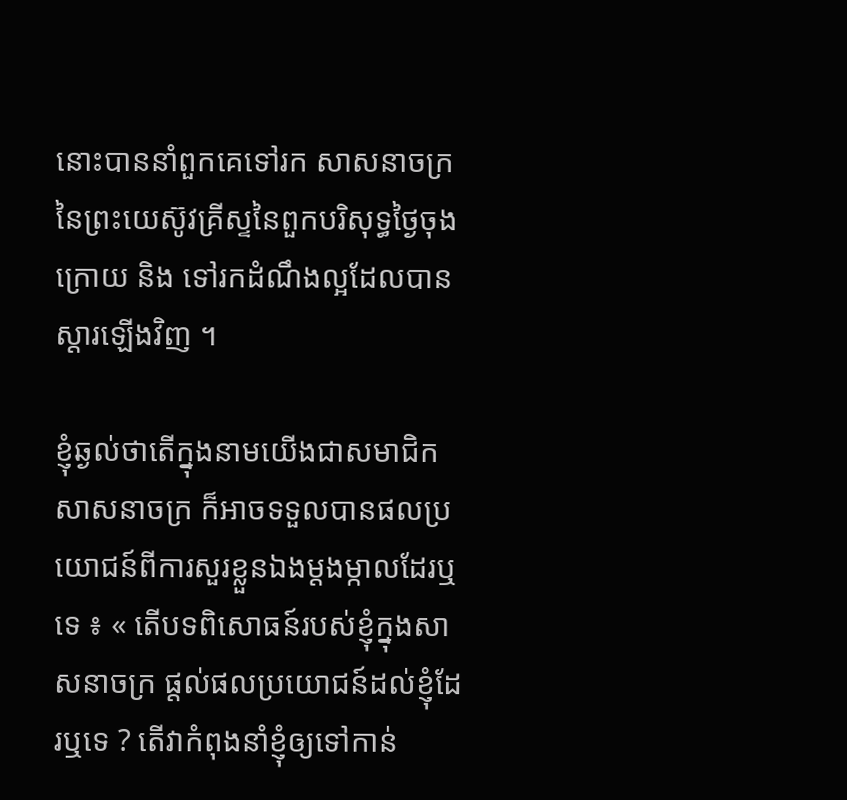នោះបាននាំពួកគេទៅរក សាសនាចក្រនៃព្រះយេស៊ូវគ្រីស្ទនៃពួកបរិសុទ្ធថ្ងៃចុងក្រោយ និង ទៅរកដំណឹងល្អដែលបានស្ដារឡើងវិញ ។

ខ្ញុំឆ្ងល់ថាតើក្នុងនាមយើងជាសមាជិកសាសនាចក្រ ក៏អាចទទួលបានផលប្រយោជន៍ពីការសួរខ្លួនឯងម្ដងម្កាលដែរឬទេ ៖ « តើបទពិសោធន៍របស់ខ្ញុំក្នុងសាសនាចក្រ ផ្ដល់ផលប្រយោជន៍ដល់ខ្ញុំដែរឬទេ ? តើវាកំពុងនាំខ្ញុំឲ្យទៅកាន់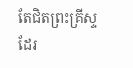តែជិតព្រះគ្រីស្ទដែរ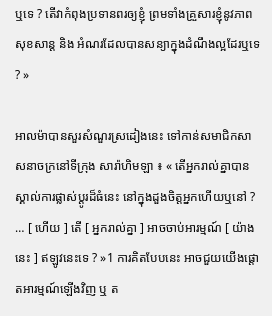ឬទេ ? តើវាកំពុងប្រទានពរឲ្យខ្ញុំ ព្រមទាំងគ្រួសារខ្ញុំនូវភាពសុខសាន្ត និង អំណរដែលបានសន្យាក្នុងដំណឹងល្អដែរឬទេ ? »

អាលម៉ាបានសួរសំណួរស្រដៀងនេះ ទៅកាន់សមាជិកសាសនាចក្រនៅទីក្រុង សារ៉ាហិមឡា ៖ « តើអ្នករាល់គ្នាបានស្គាល់ការផ្លាស់ប្ដូរដ៏ធំនេះ នៅក្នុងដួងចិត្តអ្នកហើយឬនៅ ? … [ ហើយ ] តើ [ អ្នករាល់គ្នា ] អាចចាប់អារម្មណ៍ [ យ៉ាងនេះ ] ឥឡូវនេះទេ ? »1 ការគិតបែបនេះ អាចជួយយើងផ្ដោតអារម្មណ៍ឡើងវិញ ឬ ត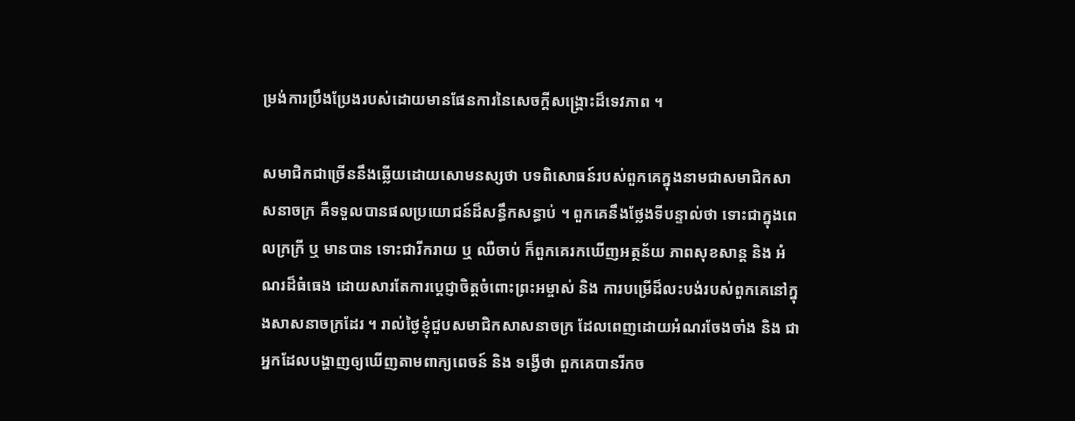ម្រង់ការប្រឹងប្រែងរបស់ដោយមានផែនការនៃសេចក្ដីសង្គ្រោះដ៏ទេវភាព ។

សមាជិកជាច្រើននឹងឆ្លើយដោយសោមនស្សថា បទពិសោធន៍របស់ពួកគេក្នុងនាមជាសមាជិកសាសនាចក្រ គឺទទួលបានផលប្រយោជន៍ដ៏សន្ធឹកសន្ធាប់ ។ ពួកគេនឹងថ្លែងទីបន្ទាល់ថា ទោះជាក្នុងពេលក្រក្រី ឬ មានបាន ទោះជារីករាយ ឬ ឈឺចាប់ ក៏ពួកគេរកឃើញអត្ថន័យ ភាពសុខសាន្ត និង អំណរដ៏ធំធេង ដោយសារតែការប្ដេជ្ញាចិត្តចំពោះព្រះអម្ចាស់ និង ការបម្រើដ៏លះបង់របស់ពួកគេនៅក្នុងសាសនាចក្រដែរ ។ រាល់ថ្ងៃខ្ញុំជួបសមាជិកសាសនាចក្រ ដែលពេញដោយអំណរចែងចាំង និង ជាអ្នកដែលបង្ហាញឲ្យឃើញតាមពាក្យពេចន៍ និង ទង្វើថា ពួកគេបានរីកច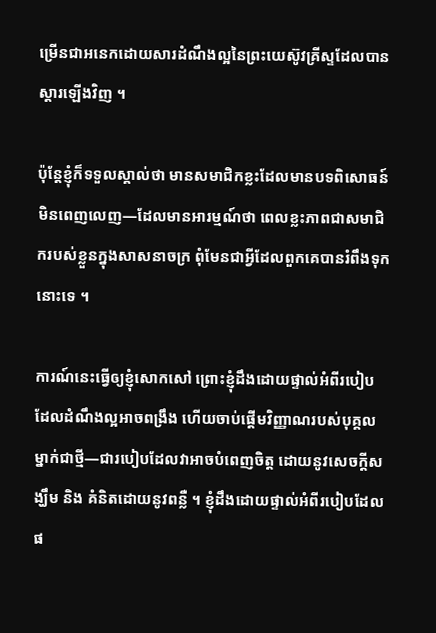ម្រើនជាអនេកដោយសារដំណឹងល្អនៃព្រះយេស៊ូវគ្រីស្ទដែលបានស្ដារឡើងវិញ ។

ប៉ុន្តែខ្ញុំក៏ទទួលស្គាល់ថា មានសមាជិកខ្លះដែលមានបទពិសោធន៍មិនពេញលេញ—ដែលមានអារម្មណ៍ថា ពេលខ្លះភាពជាសមាជិករបស់ខ្លួនក្នុងសាសនាចក្រ ពុំមែនជាអ្វីដែលពួកគេបានរំពឹងទុកនោះទេ ។

ការណ៍នេះធ្វើឲ្យខ្ញុំសោកសៅ ព្រោះខ្ញុំដឹងដោយផ្ទាល់អំពីរបៀបដែលដំណឹងល្អអាចពង្រឹង ហើយចាប់ផ្ដើមវិញ្ញាណរបស់បុគ្គលម្នាក់ជាថ្មី—ជារបៀបដែលវាអាចបំពេញចិត្ត ដោយនូវសេចក្ដីសង្ឃឹម និង គំនិតដោយនូវពន្លឺ ។ ខ្ញុំដឹងដោយផ្ទាល់អំពីរបៀបដែលផ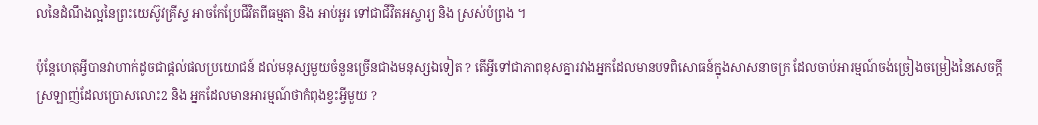លនៃដំណឹងល្អនៃព្រះយេស៊ូវគ្រីស្ទ អាចកែប្រែជីវិតពីធម្មតា និង អាប់អួរ ទៅជាជីវិតអស្ចារ្យ និង ស្រស់បំព្រង ។

ប៉ុន្តែហេតុអ្វីបានវាហាក់ដូចជាផ្ដល់ផលប្រយោជន៍ ដល់មនុស្សមួយចំនួនច្រើនជាងមនុស្សឯទៀត ? តើអ្វីទៅជាភាពខុសគ្នារវាងអ្នកដែលមានបទពិសោធន៍ក្នុងសាសនាចក្រ ដែលចាប់អារម្មណ៍ចង់ច្រៀងចម្រៀងនៃសេចក្ដីស្រឡាញ់ដែលប្រោសលោះ2 និង អ្នកដែលមានអារម្មណ៍ថាកំពុងខ្វះអ្វីមួយ ?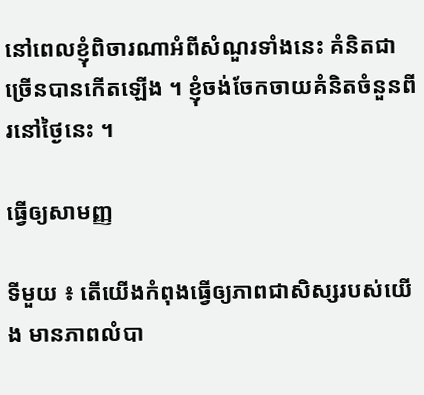នៅពេលខ្ញុំពិចារណាអំពីសំណួរទាំងនេះ គំនិតជាច្រើនបានកើតឡើង ។ ខ្ញុំចង់ចែកចាយគំនិតចំនួនពីរនៅថ្ងៃនេះ ។

ធ្វើឲ្យសាមញ្ញ

ទីមួយ ៖ តើយើងកំពុងធ្វើឲ្យភាពជាសិស្សរបស់យើង មានភាពលំបា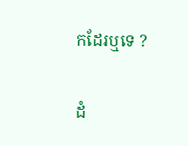កដែរឬទេ ?

ដំ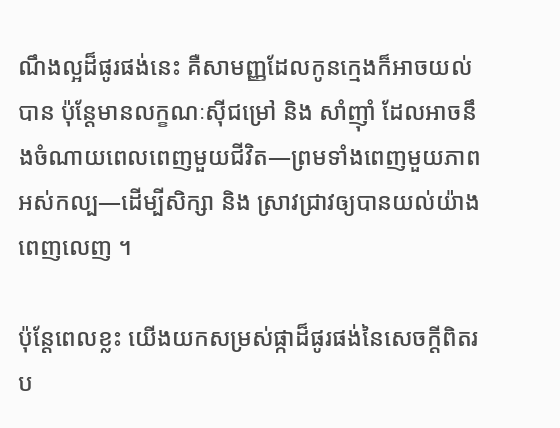ណឹងល្អដ៏ផូរផង់នេះ គឺសាមញ្ញដែលកូនក្មេងក៏អាចយល់បាន ប៉ុន្តែមានលក្ខណៈស៊ីជម្រៅ និង សាំញ៉ាំ ដែលអាចនឹងចំណាយពេលពេញមួយជីវិត—ព្រមទាំងពេញមួយភាពអស់កល្ប—ដើម្បីសិក្សា និង ស្រាវជ្រាវឲ្យបានយល់យ៉ាងពេញលេញ ។

ប៉ុន្តែពេលខ្លះ យើងយកសម្រស់ផ្កាដ៏ផូរផង់នៃសេចក្ដីពិតរប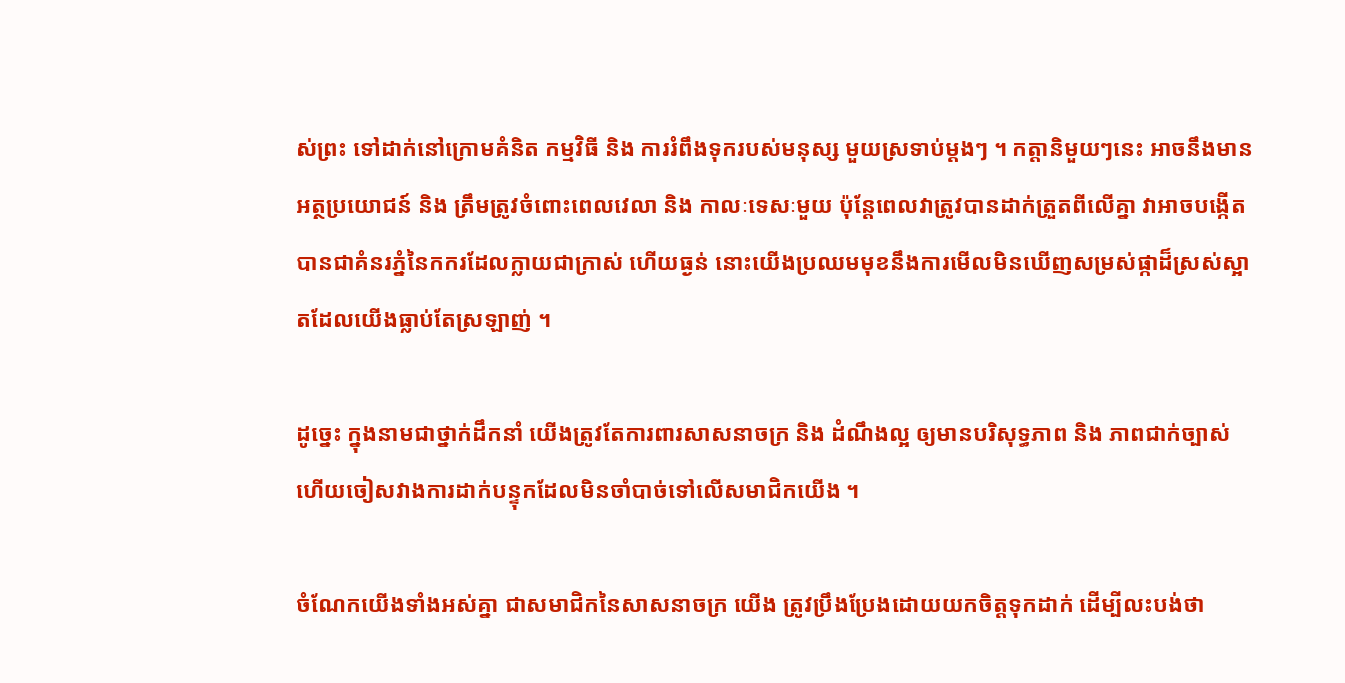ស់ព្រះ ទៅដាក់នៅក្រោមគំនិត កម្មវិធី និង ការរំពឹងទុករបស់មនុស្ស មួយស្រទាប់ម្ដងៗ ។ កត្តានិមួយៗនេះ អាចនឹងមានអត្ថប្រយោជន៍ និង ត្រឹមត្រូវចំពោះពេលវេលា និង កាលៈទេសៈមួយ ប៉ុន្តែពេលវាត្រូវបានដាក់ត្រួតពីលើគ្នា វាអាចបង្កើតបានជាគំនរភ្នំនៃកករដែលក្លាយជាក្រាស់ ហើយធ្ងន់ នោះយើងប្រឈមមុខនឹងការមើលមិនឃើញសម្រស់ផ្កាដ៏ស្រស់ស្អាតដែលយើងធ្លាប់តែស្រឡាញ់ ។

ដូច្នេះ ក្នុងនាមជាថ្នាក់ដឹកនាំ យើងត្រូវតែការពារសាសនាចក្រ និង ដំណឹងល្អ ឲ្យមានបរិសុទ្ធភាព និង ភាពជាក់ច្បាស់ ហើយចៀសវាងការដាក់បន្ទុកដែលមិនចាំបាច់ទៅលើសមាជិកយើង ។

ចំណែកយើងទាំងអស់គ្នា ជាសមាជិកនៃសាសនាចក្រ យើង ត្រូវប្រឹងប្រែងដោយយកចិត្តទុកដាក់ ដើម្បីលះបង់ថា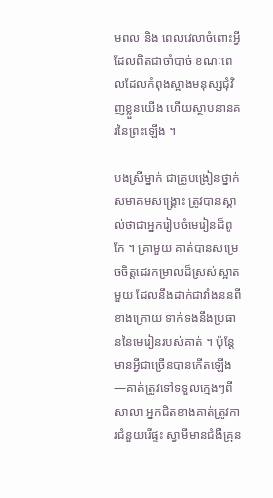មពល និង ពេលវេលាចំពោះអ្វីដែលពិតជាចាំបាច់ ខណៈពេលដែលកំពុងស្អាងមនុស្សជុំវិញខ្លួនយើង ហើយស្ថាបនានគរនៃព្រះឡើង ។

បងស្រីម្នាក់ ជាគ្រូបង្រៀនថ្នាក់សមាគមសង្គ្រោះ ត្រូវបានស្គាល់ថាជាអ្នករៀបចំមេរៀនដ៏ពូកែ ។ គ្រាមួយ គាត់បានសម្រេចចិត្តដេរកម្រាលដ៏ស្រស់ស្អាតមួយ ដែលនឹងដាក់ជាវាំងននពីខាងក្រោយ ទាក់ទងនឹងប្រធាននៃមេរៀនរបស់គាត់ ។ ប៉ុន្តែមានអ្វីជាច្រើនបានកើតឡើង—គាត់ត្រូវទៅទទួលក្មេងៗពីសាលា អ្នកជិតខាងគាត់ត្រូវការជំនួយរើផ្ទះ ស្វាមីមានជំងឺគ្រុន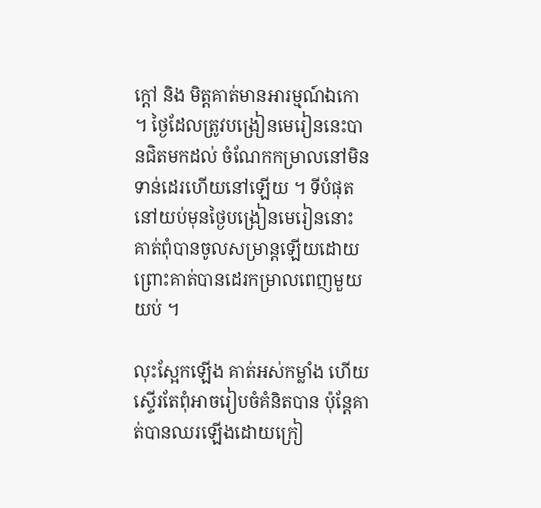ក្ដៅ និង មិត្តគាត់មានអារម្មណ៍ឯកោ ។ ថ្ងៃដែលត្រូវបង្រៀនមេរៀននេះបានជិតមកដល់ ចំណែកកម្រាលនៅមិនទាន់ដេរហើយនៅឡើយ ។ ទីបំផុត នៅយប់មុនថ្ងៃបង្រៀនមេរៀននោះ គាត់ពុំបានចូលសម្រាន្តឡើយដោយព្រោះគាត់បានដេរកម្រាលពេញមួយយប់ ។

លុះស្អែកឡើង គាត់អស់កម្លាំង ហើយស្ទើរតែពុំអាចរៀបចំគំនិតបាន ប៉ុន្តែគាត់បានឈរឡើងដោយក្រៀ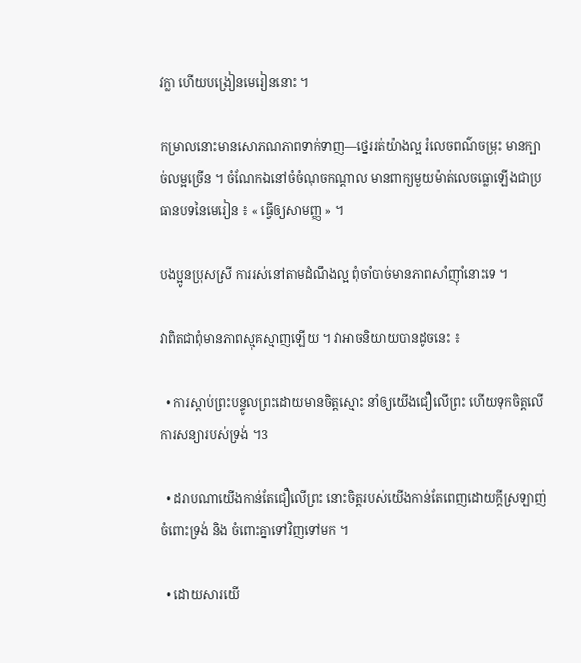វក្លា ហើយបង្រៀនមេរៀននោះ ។

កម្រាលនោះមានសោភណភាពទាក់ទាញ—ថ្នេររត់យ៉ាងល្អ រំលេចពណ៌ចម្រុះ មានក្បាច់លម្អច្រើន ។ ចំណែកឯនៅចំចំណុចកណ្ដាល មានពាក្យមួយម៉ាត់លេចធ្លោឡើងជាប្រធានបទនៃមេរៀន ៖ « ធ្វើឲ្យសាមញ្ញ » ។

បងប្អូនប្រុសស្រី ការរស់នៅតាមដំណឹងល្អ ពុំចាំបាច់មានភាពសាំញ៉ាំនោះទេ ។

វាពិតជាពុំមានភាពស្មុគស្មាញឡើយ ។ វាអាចនិយាយបានដូចនេះ ៖

  • ការស្ដាប់ព្រះបន្ទូលព្រះដោយមានចិត្តស្មោះ នាំឲ្យយើងជឿលើព្រះ ហើយទុកចិត្តលើការសន្យារបស់ទ្រង់ ។3

  • ដរាបណាយើងកាន់តែជឿលើព្រះ នោះចិត្តរបស់យើងកាន់តែពេញដោយក្ដីស្រឡាញ់ចំពោះទ្រង់ និង ចំពោះគ្នាទៅវិញទៅមក ។

  • ដោយសារយើ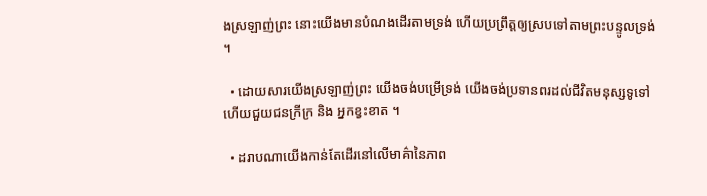ងស្រឡាញ់ព្រះ នោះយើងមានបំណងដើរតាមទ្រង់ ហើយប្រព្រឹត្តឲ្យស្របទៅតាមព្រះបន្ទូលទ្រង់ ។

  • ដោយសារយើងស្រឡាញ់ព្រះ យើងចង់បម្រើទ្រង់ យើងចង់ប្រទានពរដល់ជីវិតមនុស្សទូទៅ ហើយជួយជនក្រីក្រ និង អ្នកខ្វះខាត ។

  • ដរាបណាយើងកាន់តែដើរនៅលើមាគ៌ានៃភាព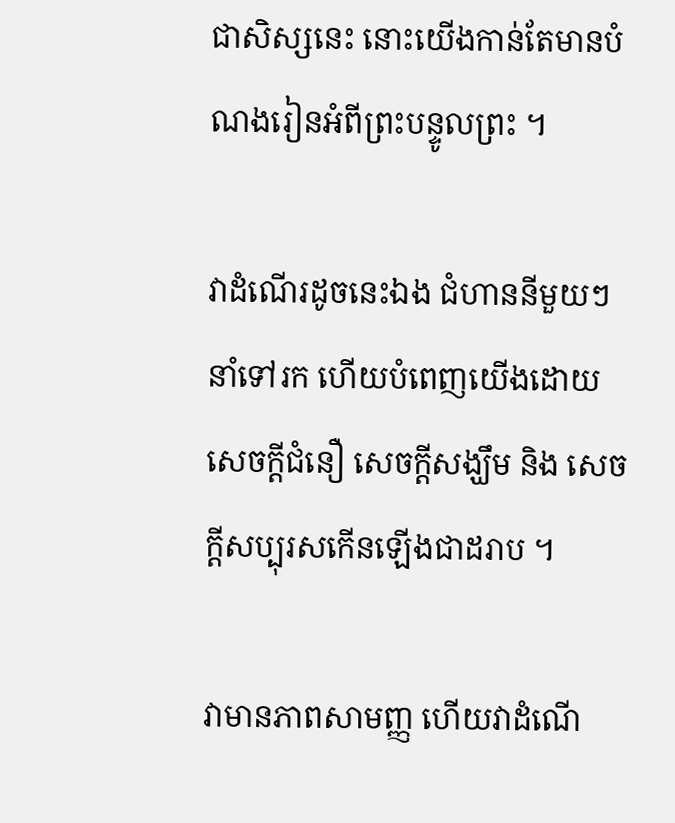ជាសិស្សនេះ នោះយើងកាន់តែមានបំណងរៀនអំពីព្រះបន្ទូលព្រះ ។

វាដំណើរដូចនេះឯង ជំហាននីមួយៗនាំទៅរក ហើយបំពេញយើងដោយសេចក្ដីជំនឿ សេចក្ដីសង្ឃឹម និង សេចក្ដីសប្បុរសកើនឡើងជាដរាប ។

វាមានភាពសាមញ្ញ ហើយវាដំណើ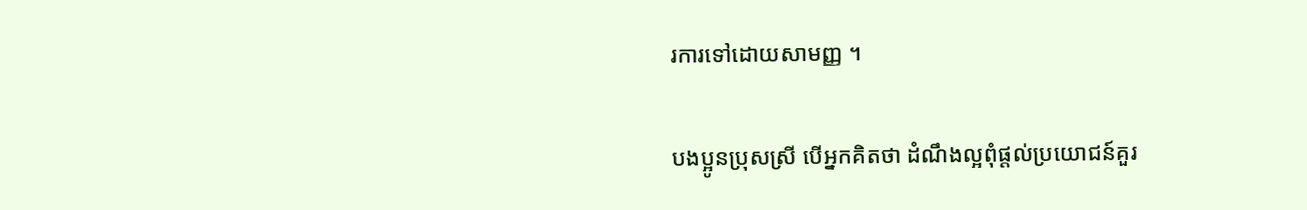រការទៅដោយសាមញ្ញ ។

បងប្អូនប្រុសស្រី បើអ្នកគិតថា ដំណឹងល្អពុំផ្ដល់ប្រយោជន៍គួរ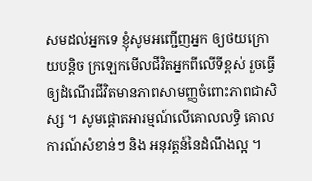សមដល់អ្នកទេ ខ្ញុំសូមអញ្ជើញអ្នក ឲ្យថយក្រោយបន្ដិច ក្រឡេកមើលជីវិតអ្នកពីលើទីខ្ពស់ រួចធ្វើឲ្យដំណើរជីវិតមានភាពសាមញ្ញចំពោះភាពជាសិស្ស ។ សូមផ្ដោតអារម្មណ៍លើគោលលទ្ធិ គោលការណ៍សំខាន់ៗ និង អនុវត្តន៍នៃដំណឹងល្អ ។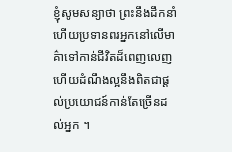ខ្ញុំសូមសន្យាថា ព្រះនឹងដឹកនាំ ហើយប្រទានពរអ្នកនៅលើមាគ៌ាទៅកាន់ជីវិតដ៏ពេញលេញ ហើយដំណឹងល្អនឹងពិតជាផ្ដល់ប្រយោជន៍កាន់តែច្រើនដល់អ្នក ។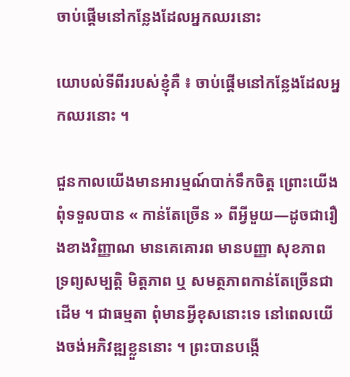ចាប់ផ្ដើមនៅកន្លែងដែលអ្នកឈរនោះ

យោបល់ទីពីររបស់ខ្ញុំគឺ ៖ ចាប់ផ្ដើមនៅកន្លែងដែលអ្នកឈរនោះ ។

ជួនកាលយើងមានអារម្មណ៍បាក់ទឹកចិត្ត ព្រោះយើងពុំទទួលបាន « កាន់តែច្រើន » ពីអ្វីមួយ—ដូចជារឿងខាងវិញ្ញាណ មានគេគោរព មានបញ្ញា សុខភាព ទ្រព្យសម្បត្តិ មិត្តភាព ឬ សមត្ថភាពកាន់តែច្រើនជាដើម ។ ជាធម្មតា ពុំមានអ្វីខុសនោះទេ នៅពេលយើងចង់អភិវឌ្ឍខ្លួននោះ ។ ព្រះបានបង្កើ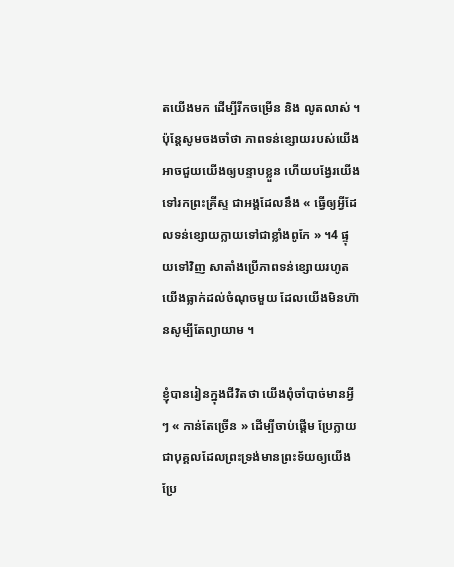តយើងមក ដើម្បីរីកចម្រើន និង លូតលាស់ ។ ប៉ុន្តែសូមចងចាំថា ភាពទន់ខ្សោយរបស់យើង អាចជួយយើងឲ្យបន្ទាបខ្លួន ហើយបង្វែរយើងទៅរកព្រះគ្រីស្ទ ជាអង្គដែលនឹង « ធ្វើឲ្យអ្វីដែលទន់ខ្សោយក្លាយទៅជាខ្លាំងពូកែ » ។4 ផ្ទុយទៅវិញ សាតាំងប្រើភាពទន់ខ្សោយរហូតយើងធ្លាក់ដល់ចំណុចមួយ ដែលយើងមិនហ៊ានសូម្បីតែព្យាយាម ។

ខ្ញុំបានរៀនក្នុងជីវិតថា យើងពុំចាំបាច់មានអ្វីៗ « កាន់តែច្រើន » ដើម្បីចាប់ផ្ដើម ប្រែក្លាយជាបុគ្គលដែលព្រះទ្រង់មានព្រះទ័យឲ្យយើងប្រែ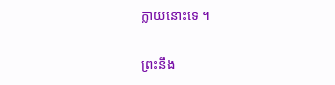ក្លាយនោះទេ ។

ព្រះនឹង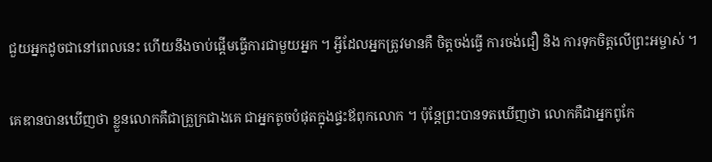ជួយអ្នកដូចជានៅពេលនេះ ហើយនឹងចាប់ផ្ដើមធ្វើការជាមួយអ្នក ។ អ្វីដែលអ្នកត្រូវមានគឺ ចិត្តចង់ធ្វើ ការចង់ជឿ និង ការទុកចិត្តលើព្រះអម្ចាស់ ។

គេឌានបានឃើញថា ខ្លួនលោកគឺជាគ្រួក្រជាងគេ ជាអ្នកតូចបំផុតក្នុងផ្ទះឪពុកលោក ។ ប៉ុន្តែព្រះបានទតឃើញថា លោកគឺជាអ្នកពូកែ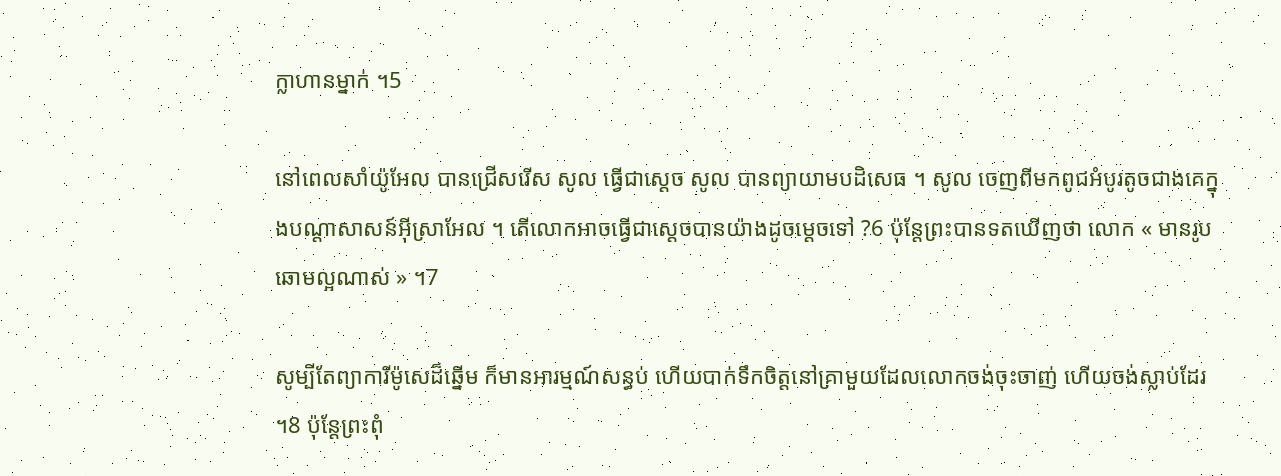ក្លាហានម្នាក់ ។5

នៅពេលសាំយ៉ូអែល បានជ្រើសរើស សូល ធ្វើជាស្ដេច សូល បានព្យាយាមបដិសេធ ។ សូល ចេញពីមកពូជអំបូរតូចជាងគេក្នុងបណ្ដាសាសន៍អ៊ីស្រាអែល ។ តើលោកអាចធ្វើជាស្ដេចបានយ៉ាងដូចម្ដេចទៅ ?6 ប៉ុន្តែព្រះបានទតឃើញថា លោក « មានរូបឆោមល្អណាស់ » ។7

សូម្បីតែព្យាការីម៉ូសេដ៏ឆ្នើម ក៏មានអារម្មណ៍សន្ធប់ ហើយបាក់ទឹកចិត្តនៅគ្រាមួយដែលលោកចង់ចុះចាញ់ ហើយចង់ស្លាប់ដែរ ។8 ប៉ុន្តែព្រះពុំ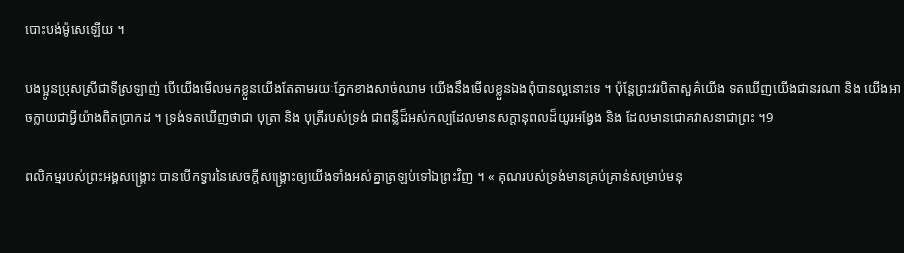បោះបង់ម៉ូសេឡើយ ។

បងប្អូនប្រុសស្រីជាទីស្រឡាញ់ បើយើងមើលមកខ្លួនយើងតែតាមរយៈភ្នែកខាងសាច់ឈាម យើងនឹងមើលខ្លួនឯងពុំបានល្អនោះទេ ។ ប៉ុន្តែព្រះវរបិតាសួគ៌យើង ទតឃើញយើងជានរណា និង យើងអាចក្លាយជាអ្វីយ៉ាងពិតប្រាកដ ។ ទ្រង់ទតឃើញថាជា បុត្រា និង បុត្រីរបស់ទ្រង់ ជាពន្លឺដ៏អស់កល្បដែលមានសក្ដានុពលដ៏យូរអង្វែង និង ដែលមានជោគវាសនាជាព្រះ ។9

ពលិកម្មរបស់ព្រះអង្គសង្គ្រោះ បានបើកទ្វារនៃសេចក្ដីសង្គ្រោះឲ្យយើងទាំងអស់គ្នាត្រឡប់ទៅឯព្រះវិញ ។ « គុណរបស់ទ្រង់មានគ្រប់គ្រាន់សម្រាប់មនុ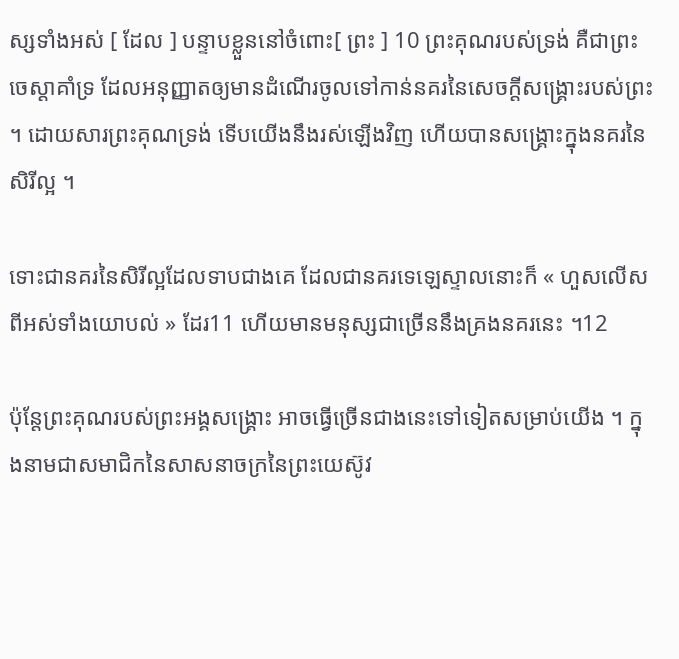ស្សទាំងអស់ [ ដែល ] បន្ទាបខ្លួននៅចំពោះ[ ព្រះ ] 10 ព្រះគុណរបស់ទ្រង់ គឺជាព្រះចេស្ដាគាំទ្រ ដែលអនុញ្ញាតឲ្យមានដំណើរចូលទៅកាន់នគរនៃសេចក្ដីសង្គ្រោះរបស់ព្រះ ។ ដោយសារព្រះគុណទ្រង់ ទើបយើងនឹងរស់ឡើងវិញ ហើយបានសង្គ្រោះក្នុងនគរនៃសិរីល្អ ។

ទោះជានគរនៃសិរីល្អដែលទាបជាងគេ ដែលជានគរទេឡេស្ទាលនោះក៏ « ហួសលើសពីអស់ទាំងយោបល់ » ដែរ11 ហើយមានមនុស្សជាច្រើននឹងគ្រងនគរនេះ ។12

ប៉ុន្តែព្រះគុណរបស់ព្រះអង្គសង្គ្រោះ អាចធ្វើច្រើនជាងនេះទៅទៀតសម្រាប់យើង ។ ក្នុងនាមជាសមាជិកនៃសាសនាចក្រនៃព្រះយេស៊ូវ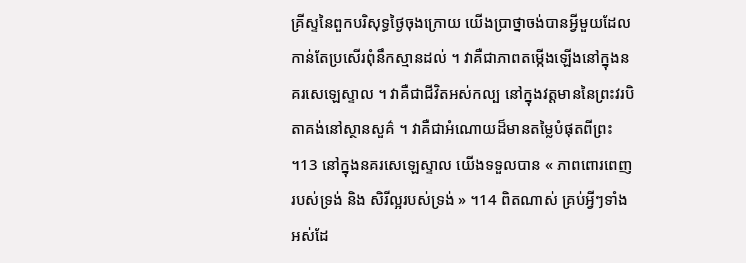គ្រីស្ទនៃពួកបរិសុទ្ធថ្ងៃចុងក្រោយ យើងប្រាថ្នាចង់បានអ្វីមួយដែលកាន់តែប្រសើរពុំនឹកស្មានដល់ ។ វាគឺជាភាពតម្កើងឡើងនៅក្នុងនគរសេឡេស្ទាល ។ វាគឺជាជីវិតអស់កល្ប នៅក្នុងវត្តមាននៃព្រះវរបិតាគង់នៅស្ថានសួគ៌ ។ វាគឺជាអំណោយដ៏មានតម្លៃបំផុតពីព្រះ ។13 នៅក្នុងនគរសេឡេស្ទាល យើងទទួលបាន « ភាពពោរពេញរបស់ទ្រង់ និង សិរីល្អរបស់ទ្រង់ » ។14 ពិតណាស់ គ្រប់អ្វីៗទាំងអស់ដែ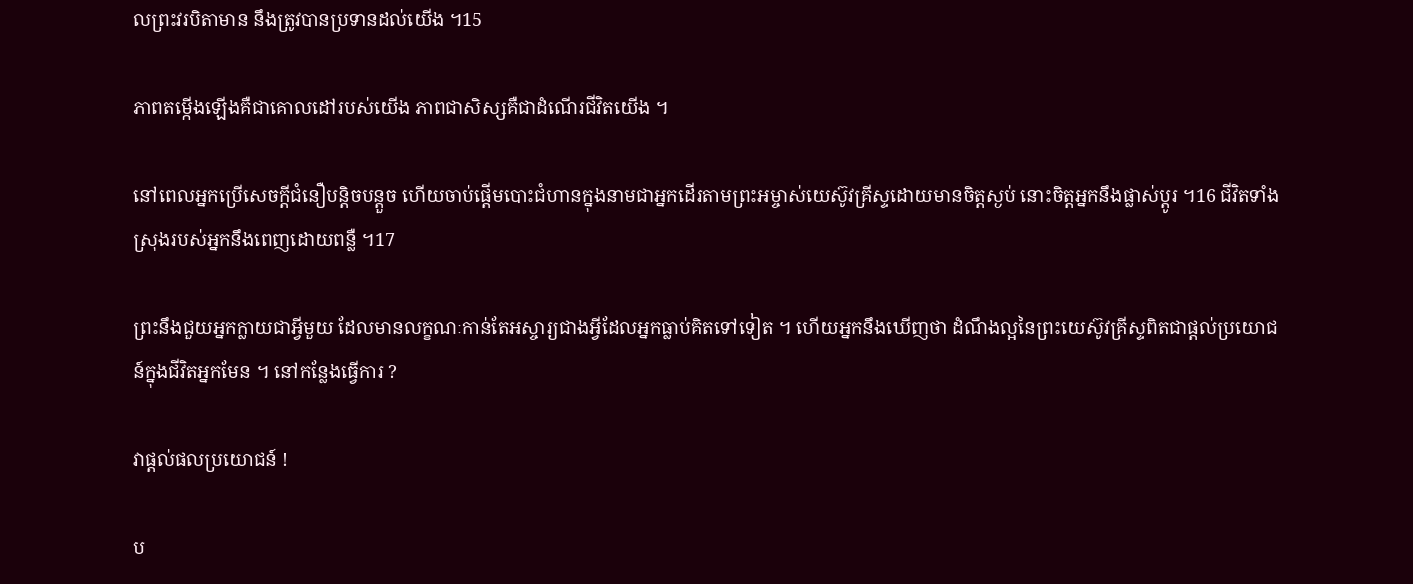លព្រះវរបិតាមាន នឹងត្រូវបានប្រទានដល់យើង ។15

ភាពតម្កើងឡើងគឺជាគោលដៅរបស់យើង ភាពជាសិស្សគឺជាដំណើរជីវិតយើង ។

នៅពេលអ្នកប្រើសេចក្ដីជំនឿបន្តិចបន្តួច ហើយចាប់ផ្ដើមបោះជំហានក្នុងនាមជាអ្នកដើរតាមព្រះអម្ចាស់យេស៊ូវគ្រីស្ទដោយមានចិត្តស្ងប់ នោះចិត្តអ្នកនឹងផ្លាស់ប្ដូរ ។16 ជីវិតទាំងស្រុងរបស់អ្នកនឹងពេញដោយពន្លឺ ។17

ព្រះនឹងជួយអ្នកក្លាយជាអ្វីមួយ ដែលមានលក្ខណៈកាន់តែអស្ចារ្យជាងអ្វីដែលអ្នកធ្លាប់គិតទៅទៀត ។ ហើយអ្នកនឹងឃើញថា ដំណឹងល្អនៃព្រះយេស៊ូវគ្រីស្ទពិតជាផ្ដល់ប្រយោជន៍ក្នុងជីវិតអ្នកមែន ។ នៅកន្លែងធ្វើការ ?

វាផ្ដល់ផលប្រយោជន៍ !

ប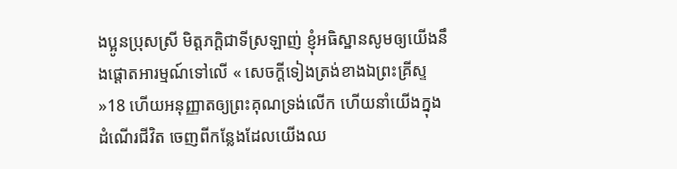ងប្អូនប្រុសស្រី មិត្តភក្ដិជាទីស្រឡាញ់ ខ្ញុំអធិស្ឋានសូមឲ្យយើងនឹងផ្ដោតអារម្មណ៍ទៅលើ « សេចក្តីទៀងត្រង់ខាងឯព្រះគ្រីស្ទ »18 ហើយអនុញ្ញាតឲ្យព្រះគុណទ្រង់លើក ហើយនាំយើងក្នុងដំណើរជីវិត ចេញពីកន្លែងដែលយើងឈ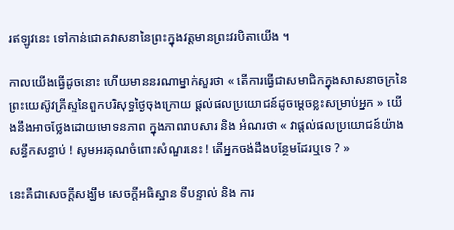រឥឡូវនេះ ទៅកាន់ជោគវាសនានៃព្រះក្នុងវត្តមានព្រះវរបិតាយើង ។

កាលយើងធ្វើដូចនោះ ហើយមាននរណាម្នាក់សួរថា « តើការធ្វើជាសមាជិកក្នុងសាសនាចក្រនៃព្រះយេស៊ូវគ្រីស្ទនៃពួកបរិសុទ្ធថ្ងៃចុងក្រោយ ផ្ដល់ផលប្រយោជន៍ដូចម្ដេចខ្លះសម្រាប់អ្នក » យើងនឹងអាចថ្លែងដោយមោទនភាព ក្នុងភាពរាបសារ និង អំណរថា « វាផ្ដល់ផលប្រយោជន៍យ៉ាងសន្ធឹកសន្ធាប់ ! សូមអរគុណចំពោះសំណួរនេះ ! តើអ្នកចង់ដឹងបន្ថែមដែរឬទេ ? »

នេះគឺជាសេចក្ដីសង្ឃឹម សេចក្ដីអធិស្ឋាន ទីបន្ទាល់ និង ការ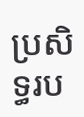ប្រសិទ្ធរប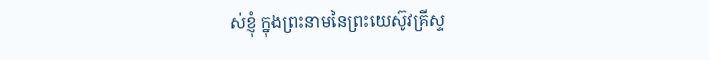ស់ខ្ញុំ ក្នុងព្រះនាមនៃព្រះយេស៊ូវគ្រីស្ទ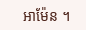អាម៉ែន ។